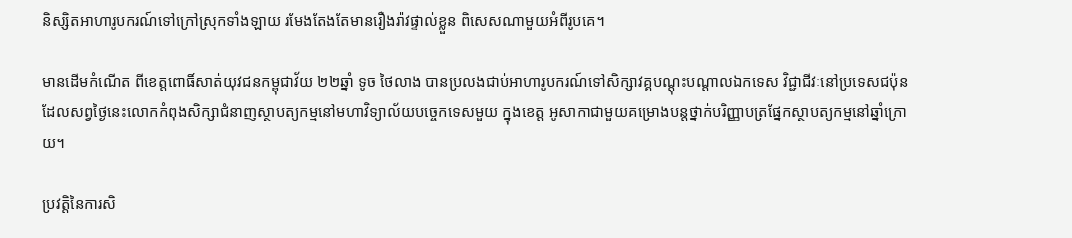និស្សិតអាហារូបករណ៍ទៅក្រៅស្រុកទាំងឡាយ រមែងតែងតែមានរឿងរ៉ាវផ្ទាល់ខ្លួន ពិសេសណាមួយអំពីរូបគេ។

មានដើមកំណើត ពីខេត្តពោធិ៍សាត់យុវជនកម្ពុជាវ័យ ២២ឆ្នាំ ទូច ថៃលាង បានប្រលងជាប់អាហារូបករណ៍ទៅសិក្សាវគ្គបណ្តុះបណ្តាលឯកទេស វិជ្ជាជីវៈនៅប្រទេសជប៉ុន ដែលសព្វថ្ងៃនេះលោកកំពុងសិក្សាជំនាញស្ថាបត្យកម្មនៅមហាវិទ្យាល័យបច្ចេកទេសមួយ ក្នុងខេត្ត អូសាកាជាមួយគម្រោងបន្តថ្នាក់បរិញ្ញាបត្រផ្នែកស្ថាបត្យកម្មនៅឆ្នាំក្រោយ។

ប្រវត្តិនៃការសិ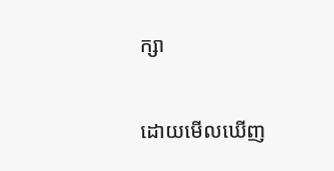ក្សា

ដោយមើលឃើញ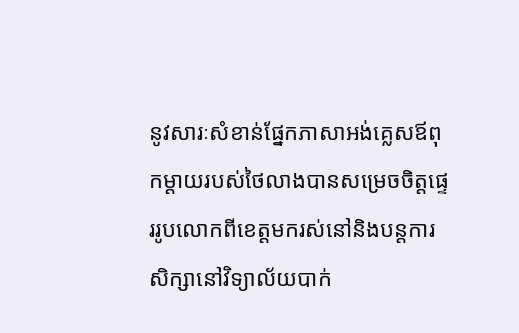នូវសារៈសំខាន់ផ្នែកភាសាអង់គ្លេសឪពុកម្តាយរបស់ថៃលាងបានសម្រេចចិត្តផ្ទេររូបលោកពីខេត្តមករស់នៅនិងបន្តការសិក្សានៅវិទ្យាល័យបាក់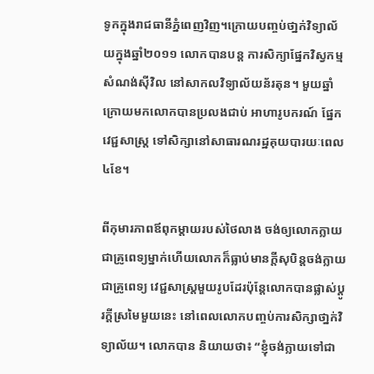ទូកក្នុងរាជធានីភ្នំពេញវិញ។ក្រោយបញ្ចប់ថា្នក់វិទ្យាល័យក្នុងឆ្នាំ២០១១ លោកបានបន្ត ការសិក្យាផ្នែកវិស្វកម្មសំណង់ស៊ីវិល នៅសាកលវិទ្យាល័យន័រតុន។ មួយឆ្នាំក្រោយមកលោកបានប្រលងជាប់ អាហារូបករណ៍ ផ្នែកវេជ្ជសាស្ត្រ ទៅសិក្សានៅសាធារណរដ្ឋគុយបារយៈពេល៤ខែ។

ពីកុមារភាពឪពុកម្តាយរបស់ថៃលាង ចង់ឲ្យលោកក្លាយជាគ្រូពេទ្យម្នាក់ហើយលោកក៏ធ្លាប់មានក្តីសុបិន្តចង់ក្លាយជាគ្រូពេទ្យ វេជ្ជសាស្ត្រមួយរូបដែរប៉ុន្តែលោកបានផ្លាស់ប្តូរក្តីស្រមៃមួយនេះ នៅពេលលោកបញ្ចប់ការសិក្សាថា្នក់វិទ្យាល័យ។ លោកបាន និយាយថា៖ “ខ្ញុំចង់ក្លាយទៅជា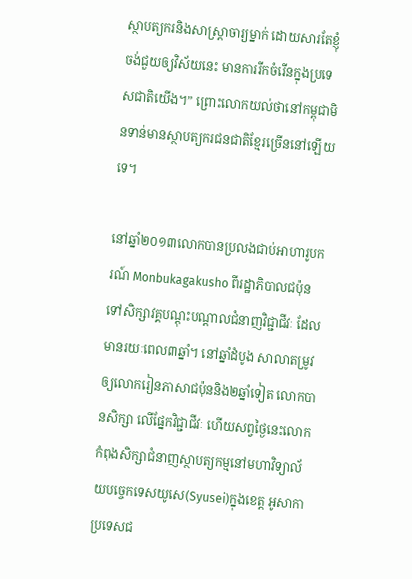ស្ថាបត្យករនិងសាស្រ្តាចារ្យម្នាក់ ដោយសារតែខ្ញុំចង់ជួយឲ្យវិស័យនេះ មានការរីកចំរើនក្នុងប្រទេសជាតិយើង។” ព្រោះលោកយល់ថានៅកម្ពុជាមិនទាន់មានស្ថាបត្យករជនជាតិខ្មែរច្រើននៅឡើយទេ។

នៅឆ្នាំ២០១៣លោកបានប្រលងជាប់អាហារូបករណ៍ Monbukagakusho ពីរដ្ឋាភិបាលជប៉ុនទៅសិក្សាវគ្គបណ្តុះបណ្តាលជំនាញវិជ្ជាជីវៈ ដែលមានរយៈពេល៣ឆ្នាំ។ នៅឆ្នាំដំបូង សាលាតម្រូវឲ្យលោករៀនភាសាជប៉ុននិង២ឆ្នាំទៀត លោកបានសិក្សា លើផ្នែកវិជ្ជាជីវៈ ហើយសព្វថ្ងៃនេះលោកកំពុងសិក្សាជំនាញស្ថាបត្យកម្មនៅមហាវិទ្យាល័យបច្ចេកទេសយូសេ(Syusei)ក្នុងខេត្ត អូសាកា ប្រទេសជ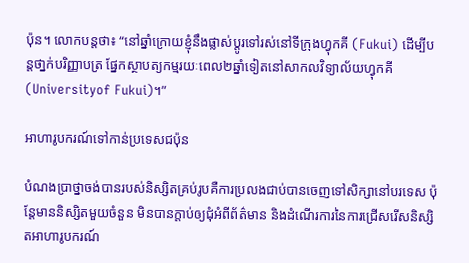ប៉ុន។ លោកបន្តថា៖ “នៅឆ្នាំក្រោយខ្ញុំនឹងផ្លាស់ប្តូរទៅរស់នៅទីក្រុងហ្វុកគី (Fukui) ដើម្បីបន្តថា្នក់បរិញ្ញាបត្រ ផ្នែកស្ថាបត្យកម្មរយៈពេល២ឆ្នាំទៀតនៅសាកលវិទ្យាល័យហ្វុកគី (Universityof Fukui)។”

អាហារូបករណ៍ទៅកាន់ប្រទេសជប៉ុន

បំណងប្រាថ្នាចង់បានរបស់និស្សិតគ្រប់រូបគឺការប្រលងជាប់បានចេញទៅសិក្សានៅបរទេស ប៉ុន្តែមាននិស្សិតមួយចំនួន មិនបានក្តាប់ឲ្យជុំអំពីព័ត៌មាន និងដំណើរការនៃការជ្រើសរើសនិស្សិតអាហារូបករណ៍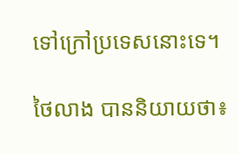ទៅក្រៅប្រទេសនោះទេ។

ថៃលាង បាននិយាយថា៖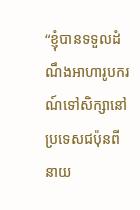“ខ្ញុំបានទទួលដំណឹងអាហារូបករណ៍ទៅសិក្សានៅប្រទេសជប៉ុនពីនាយ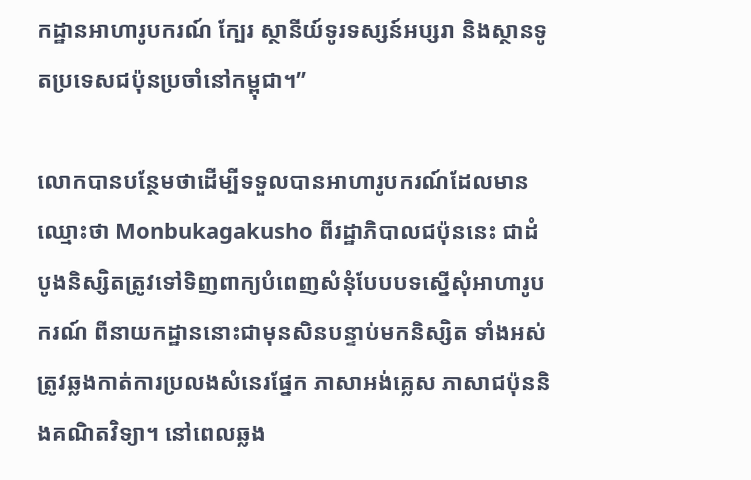កដ្ឋានអាហារូបករណ៍ ក្បែរ ស្ថានីយ៍ទូរទស្សន៍អប្សរា និងស្ថានទូតប្រទេសជប៉ុនប្រចាំនៅកម្ពុជា។”

លោកបានបន្ថែមថាដើម្បីទទួលបានអាហារូបករណ៍ដែលមានឈ្មោះថា Monbukagakusho ពីរដ្ឋាភិបាលជប៉ុននេះ ជាដំបូងនិស្សិតត្រូវទៅទិញពាក្យបំពេញសំនុំបែបបទស្នើសុំអាហារូបករណ៍ ពីនាយកដ្ឋាននោះជាមុនសិនបន្ទាប់មកនិស្សិត ទាំងអស់ត្រូវឆ្លងកាត់ការប្រលងសំនេរផ្នែក ភាសាអង់គ្លេស ភាសាជប៉ុននិងគណិតវិទ្យា។ នៅពេលឆ្លង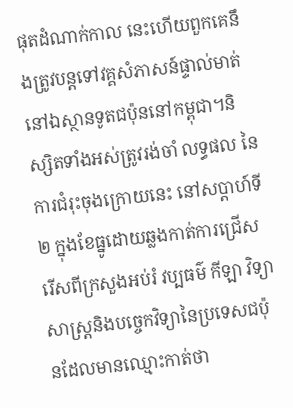ផុតដំណាក់កាល នេះហើយពួកគេនឹងត្រូវបន្តទៅវគ្គសំភាសន៍ផ្ទាល់មាត់នៅឯស្ថានទូតជប៉ុននៅកម្ពុជា។និស្សិតទាំងអស់ត្រូវរង់ចាំ លទ្ធផល នៃការជំរុះចុងក្រោយនេះ នៅសប្តាហ៍ទី២ ក្នុងខែធ្នូដោយឆ្លងកាត់ការជ្រើសរើសពីក្រសួងអប់រំ វប្បធម៌ កីឡា វិទ្យាសាស្ត្រនិងបច្ចេកវិទ្យានៃប្រទេសជប៉ុនដែលមានឈ្មោះកាត់ថា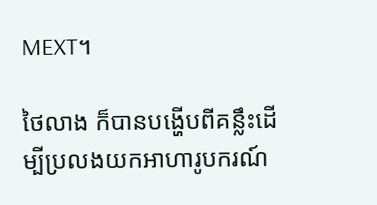MEXT។

ថៃលាង ក៏បានបង្ហើបពីគន្លឹះដើម្បីប្រលងយកអាហារូបករណ៍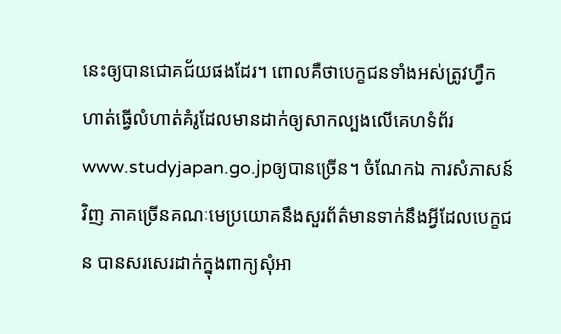នេះឲ្យបានជោគជ័យផងដែរ។ ពោលគឺថាបេក្ខជនទាំងអស់ត្រូវហឹ្វកហាត់ធ្វើលំហាត់គំរូដែលមានដាក់ឲ្យសាកល្បងលើគេហទំព័រ www.studyjapan.go.jpឲ្យបានច្រើន។ ចំណែកឯ ការសំភាសន៍វិញ ភាគច្រើនគណៈមេប្រយោគនឹងសួរព័ត៌មានទាក់នឹងអ្វីដែលបេក្ខជន បានសរសេរដាក់ក្នុងពាក្យសុំអា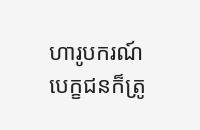ហារូបករណ៍ បេក្ខជនក៏ត្រូ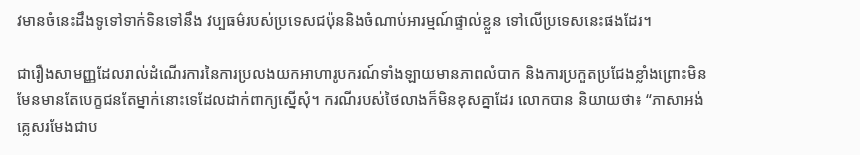វមានចំនេះដឹងទូទៅទាក់ទិនទៅនឹង វប្បធម៌របស់ប្រទេសជប៉ុននិងចំណាប់អារម្មណ៍ផ្ទាល់ខ្លួន ទៅលើប្រទេសនេះផងដែរ។

ជារឿងសាមញ្ញដែលរាល់ដំណើរការនៃការប្រលងយកអាហារូបករណ៍ទាំងឡាយមានភាពលំបាក និងការប្រកួតប្រជែងខ្លាំងព្រោះមិនមែនមានតែបេក្ខជនតែម្នាក់នោះទេដែលដាក់ពាក្យស្នើសុំ។ ករណីរបស់ថៃលាងក៏មិនខុសគ្នាដែរ លោកបាន និយាយថា៖ “ភាសាអង់គ្លេសរមែងជាប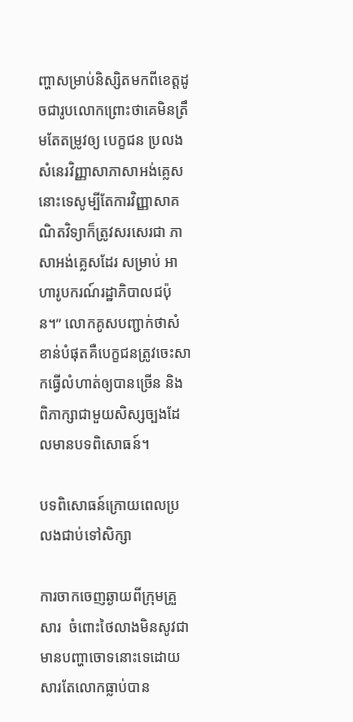ញ្ហាសម្រាប់និស្សិតមកពីខេត្តដូចជារូបលោកព្រោះថាគេមិនត្រឹមតែតម្រូវឲ្យ បេក្ខជន ប្រលងសំនេរវិញ្ញាសាភាសាអង់គ្លេសនោះទេសូម្បីតែការវិញ្ញាសាគណិតវិទ្យាក៏ត្រូវសរសេរជា ភាសាអង់គ្លេសដែរ សម្រាប់ អាហារូបករណ៍រដ្ឋាភិបាលជប៉ុន។” លោកគូសបញ្ជាក់ថាសំខាន់បំផុតគឺបេក្ខជនត្រូវចេះសាកធ្វើលំហាត់ឲ្យបានច្រើន និងពិភាក្សាជាមួយសិស្សច្បងដែលមានបទពិសោធន៍។

បទពិសោធន៍ក្រោយពេលប្រលងជាប់ទៅសិក្សា

ការចាកចេញឆ្ងាយពីក្រុមគ្រួសារ  ចំពោះថៃលាងមិនសូវជាមានបញ្ហាចោទនោះទេដោយសារតែលោកធ្លាប់បាន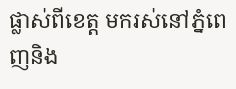ផ្លាស់ពីខេត្ត មករស់នៅភ្នំពេញនិង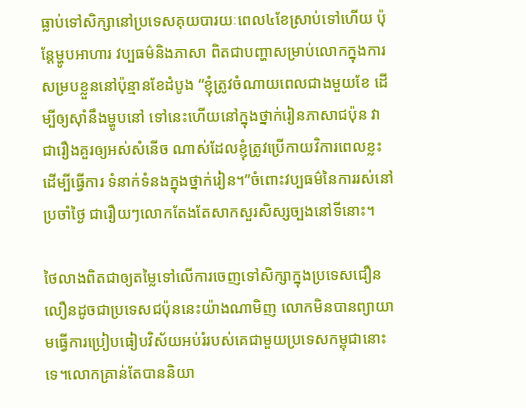ធ្លាប់ទៅសិក្សានៅប្រទេសគុយបារយៈពេល៤ខែស្រាប់ទៅហើយ ប៉ុន្តែម្ហូបអាហារ វប្បធម៌និងភាសា ពិតជាបញ្ហាសម្រាប់លោកក្នុងការសម្របខ្លួននៅប៉ុន្មានខែដំបូង “ខ្ញុំត្រូវចំណាយពេលជាងមួយខែ ដើម្បីឲ្យស៊ាំនឹងម្ហូបនៅ ទៅនេះហើយនៅក្នុងថ្នាក់រៀនភាសាជប៉ុន វាជារឿងគួរឲ្យអស់សំនើច ណាស់ដែលខ្ញុំត្រូវប្រើកាយវិការពេលខ្លះ ដើម្បីធ្វើការ ទំនាក់ទំនងក្នុងថ្នាក់រៀន។”ចំពោះវប្បធម៌នៃការរស់នៅប្រចាំថ្ងៃ ជារឿយៗលោកតែងតែសាកសួរសិស្សច្បងនៅទីនោះ។

ថៃលាងពិតជាឲ្យតម្លៃទៅលើការចេញទៅសិក្សាក្នុងប្រទេសជឿនលឿនដូចជាប្រទេសជប៉ុននេះយ៉ាងណាមិញ លោកមិនបានព្យាយាមធ្វើការប្រៀបធៀបវិស័យអប់រំរបស់គេជាមួយប្រទេសកម្ពុជានោះទេ។លោកគ្រាន់តែបាននិយា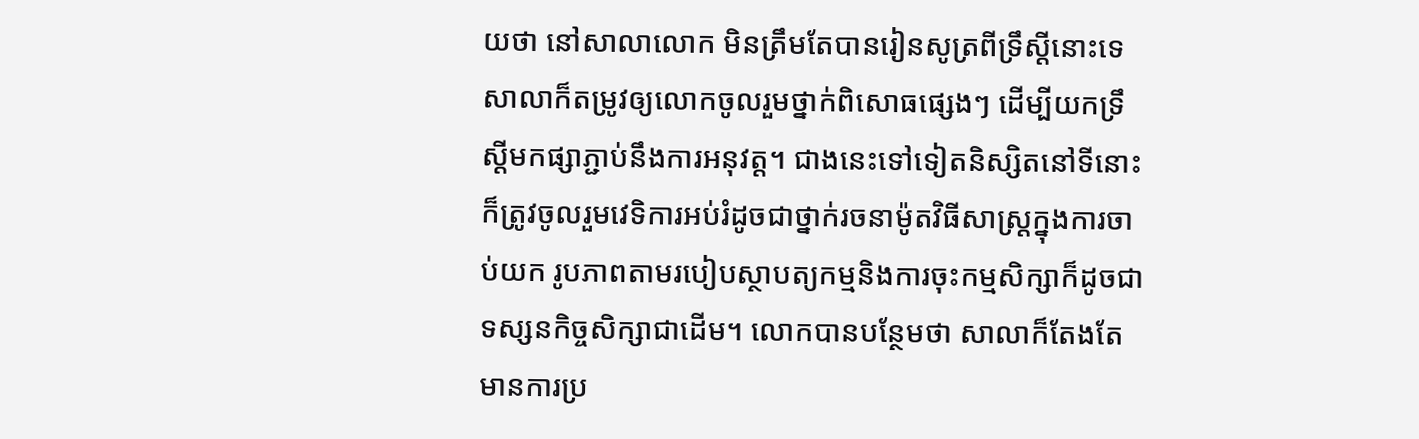យថា នៅសាលាលោក មិនត្រឹមតែបានរៀនសូត្រពីទ្រឹស្តីនោះទេសាលាក៏តម្រូវឲ្យលោកចូលរួមថ្នាក់ពិសោធផ្សេងៗ ដើម្បីយកទ្រឹស្តីមកផ្សាភ្ជាប់នឹងការអនុវត្ត។ ជាងនេះទៅទៀតនិស្សិតនៅទីនោះក៏ត្រូវចូលរួមវេទិការអប់រំដូចជាថ្នាក់រចនាម៉ូតវិធីសាស្រ្តក្នុងការចាប់យក រូបភាពតាមរបៀបស្ថាបត្យកម្មនិងការចុះកម្មសិក្សាក៏ដូចជាទស្សនកិច្ចសិក្សាជាដើម។ លោកបានបន្ថែមថា សាលាក៏តែងតែមានការប្រ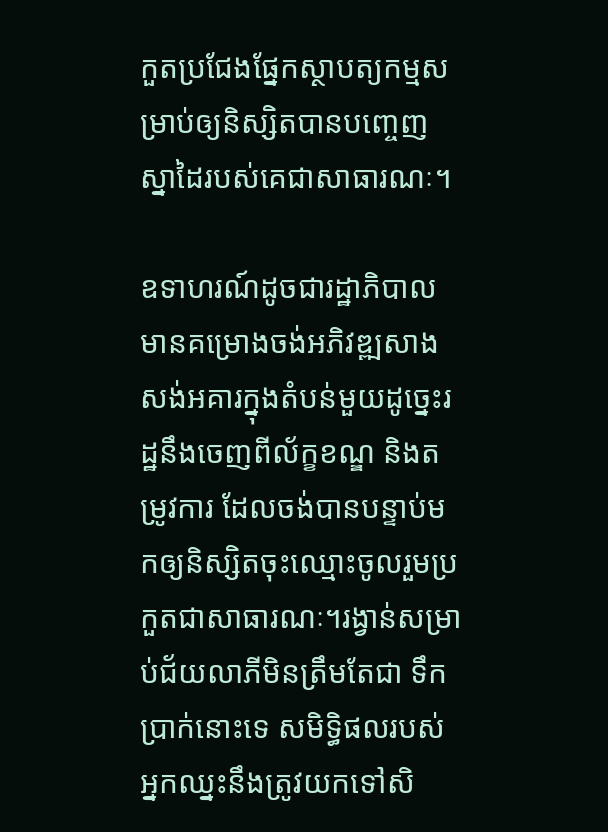កួតប្រជែងផ្នែកស្ថាបត្យកម្មសម្រាប់ឲ្យនិស្សិតបានបញ្ចេញស្នាដៃរបស់គេជាសាធារណៈ។

ឧទាហរណ៍ដូចជារដ្ឋាភិបាល មានគម្រោងចង់អភិវឌ្ឍសាងសង់អគារក្នុងតំបន់មួយដូច្នេះរដ្ឋនឹងចេញពីល័ក្ខខណ្ឌ និងតម្រូវការ ដែលចង់បានបន្ទាប់មកឲ្យនិស្សិតចុះឈ្មោះចូលរួមប្រកួតជាសាធារណៈ។រង្វាន់សម្រាប់ជ័យលាភីមិនត្រឹមតែជា ទឹកប្រាក់នោះទេ សមិទ្ធិផលរបស់អ្នកឈ្នះនឹងត្រូវយកទៅសិ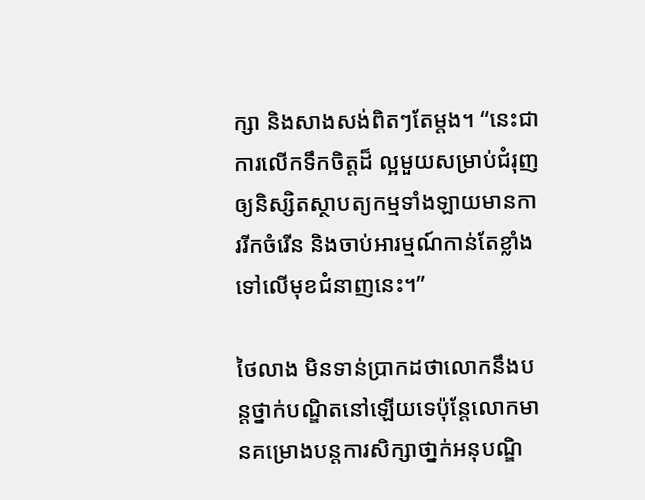ក្សា និងសាងសង់ពិតៗតែម្តង។ “នេះជាការលើកទឹកចិត្តដ៏ ល្អមួយសម្រាប់ជំរុញឲ្យនិស្សិតស្ថាបត្យកម្មទាំងឡាយមានការរីកចំរើន និងចាប់អារម្មណ៍កាន់តែខ្លាំងទៅលើមុខជំនាញនេះ។”

ថៃលាង មិនទាន់ប្រាកដថាលោកនឹងបន្តថ្នាក់បណ្ឌិតនៅឡើយទេប៉ុន្តែលោកមានគម្រោងបន្តការសិក្សាថា្នក់អនុបណ្ឌិ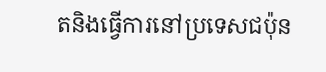តនិងធ្វើការនៅប្រទេសជប៉ុន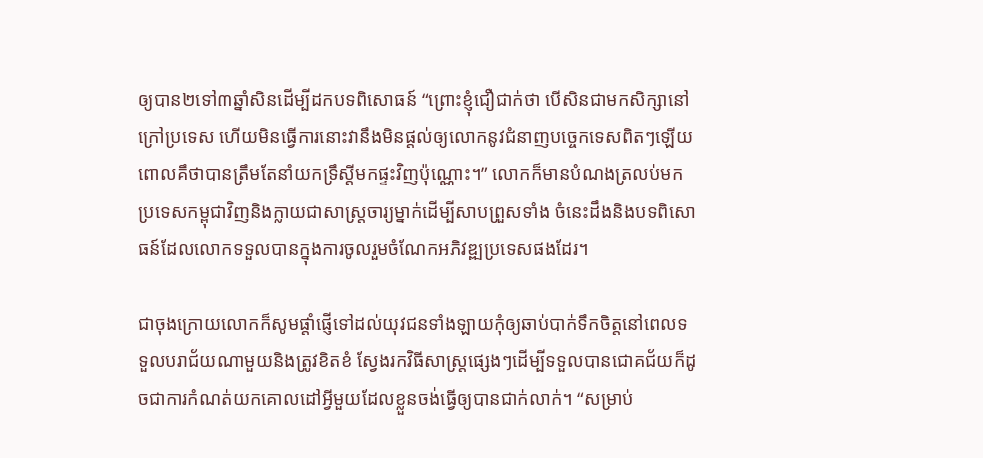ឲ្យបាន២ទៅ៣ឆ្នាំសិនដើម្បីដកបទពិសោធន៍ “ព្រោះខ្ញុំជឿជាក់ថា បើសិនជាមកសិក្សានៅ ក្រៅប្រទេស ហើយមិនធ្វើការនោះវានឹងមិនផ្តល់ឲ្យលោកនូវជំនាញបច្ចេកទេសពិតៗឡើយ ពោលគឹថាបានត្រឹមតែនាំយកទ្រឹស្តីមកផ្ទះវិញប៉ុណ្ណោះ។” លោកក៏មានបំណងត្រលប់មកប្រទេសកម្ពុជាវិញនិងក្លាយជាសាស្រ្តចារ្យម្នាក់ដើម្បីសាបព្រួសទាំង ចំនេះដឹងនិងបទពិសោធន៍ដែលលោកទទួលបានក្នុងការចូលរួមចំណែកអភិវឌ្ឍប្រទេសផងដែរ។

ជាចុងក្រោយលោកក៏សូមផ្តាំផ្ញើទៅដល់យុវជនទាំងឡាយកុំឲ្យឆាប់បាក់ទឹកចិត្តនៅពេលទទួលបរាជ័យណាមួយនិងត្រូវខិតខំ ស្វែងរកវិធីសាស្រ្តផ្សេងៗដើម្បីទទួលបានជោគជ័យក៏ដូចជាការកំណត់យកគោលដៅអ្វីមួយដែលខ្លួនចង់ធ្វើឲ្យបានជាក់លាក់។ “សម្រាប់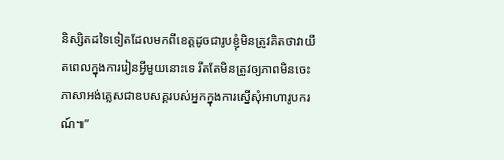និស្សិតដទៃទៀតដែលមកពីខេត្តដូចជារូបខ្ញុំមិនត្រូវគិតថាវាយឹតពេលក្នុងការរៀនអ្វីមួយនោះទេ រឹតតែមិនត្រូវឲ្យភាពមិនចេះភាសាអង់គ្លេសជាឧបសគ្គរបស់អ្នកក្នុងការស្នើសុំអាហារូបករណ៍៕”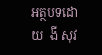អត្ថបទដោយ  ងី សុវ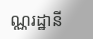ណ្ណរដ្ឋានី